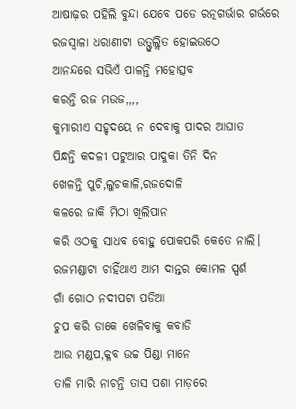ଆଷାଢ଼ର ପହିଲି ବୁନ୍ଦା ଯେବେ ପଡେ ରତ୍ନଗର୍ଭାର ଗର୍ଭରେ
ରଜସ୍ଵାଳା ଧରାଣୀଟା ଉତ୍ଫୁଲ୍ଲିତ ହୋଇଉଠେ
ଆନନ୍ଦରେ ସଭିଏଁ ପାଳନ୍ତି ମହୋତ୍ସବ
କରନ୍ତି ରଜ ମଉଜ,,,,
କୁମାରୀଏ ସହୃଦୟେ ନ ଦେବାକୁ ପାଦର ଆଘାତ
ପିନ୍ଧନ୍ତି କଦଳୀ ପଟୁଆର ପାଦୁକା ତିନି ଦିନ
ଖେଳନ୍ତି ପୁଚି,ଲୁଚକାଳି,ରଜଦୋଳି
କଳରେ ଜାକି ମିଠା ଖିଲିପାନ
କରି ଓଠକୁ ସାଧବ ବୋହୁ ପୋକପରି କେତେ ନାଲି।
ରଜମଣ୍ଡାଟା ଚାହିଁଥାଏ ଆମ ଦାନ୍ତର କୋମଳ ସ୍ପର୍ଶ
ଗାଁ ଗୋଠ ନଦୀପଟା ପଡିଆ
ଚୁପ କରି ଡାକେ ଖେଳିବାକୁ କବାଡି
ଆଉ ମଣ୍ଡପ,କ୍ଳବ ଉଚ୍ଚ ପିଣ୍ଡା ମାନେ
ତାଳି ମାରି ନାଚନ୍ତି ତାସ ପଶା ମାଡ଼ରେ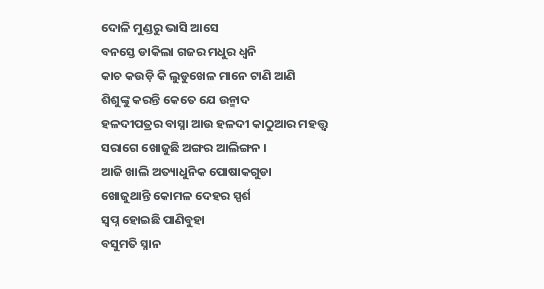ଦୋଳି ମୁଣ୍ଡରୁ ଭାସି ଆସେ
ବନସ୍ତେ ଡାକିଲା ଗଜର ମଧୁର ଧ୍ଵନି
କାଚ କଉଡ଼ି କି ଲୁଡୁଖେଳ ମାନେ ଟାଣି ଆଣି
ଶିଶୁଙ୍କୁ କରନ୍ତି କେତେ ଯେ ଉନ୍ମାଦ
ହଳଦୀପତ୍ରର ବାସ୍ନା ଆଉ ହଳଦୀ କାଠୁଆର ମହତ୍ତ୍ୱ
ସରାଗେ ଖୋଜୁଛି ଅଙ୍ଗର ଆଲିଙ୍ଗନ ।
ଆଜି ଖାଲି ଅତ୍ୟାଧୁନିକ ପୋଷାକଗୁଡା
ଖୋଜୁଥାନ୍ତି କୋମଳ ଦେହର ସ୍ପର୍ଶ
ସ୍ବପ୍ନ ହୋଇଛି ପାଣିବୁହା
ବସୁମତି ସ୍ନାନ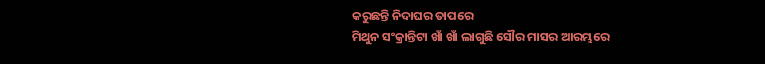କରୁଛନ୍ତି ନିଦାଘର ତାପରେ
ମିଥୁନ ସଂକ୍ରାନ୍ତିଟା ଖାଁ ଖାଁ ଲାଗୁଛି ସୌର ମାସର ଆରମ୍ଭରେ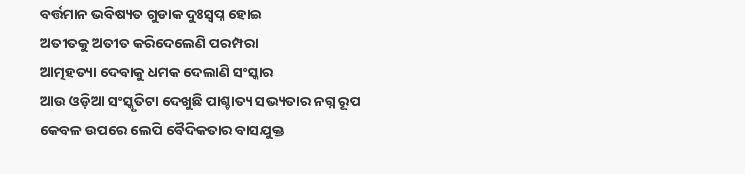ବର୍ତ୍ତମାନ ଭବିଷ୍ୟତ ଗୁଡାକ ଦୁଃସ୍ବପ୍ନ ହୋଇ
ଅତୀତକୁ ଅତୀତ କରିଦେଲେଣି ପରମ୍ପରା
ଆତ୍ମହତ୍ୟା ଦେବାକୁ ଧମକ ଦେଲାଣି ସଂସ୍କାର
ଆଉ ଓଡ଼ିଆ ସଂସ୍କୃତିଟା ଦେଖୁଛି ପାଶ୍ଚାତ୍ୟ ସଭ୍ୟତାର ନଗ୍ନ ରୂପ
କେବଳ ଉପରେ ଲେପି ବୈଦିକତାର ବାସଯୁକ୍ତ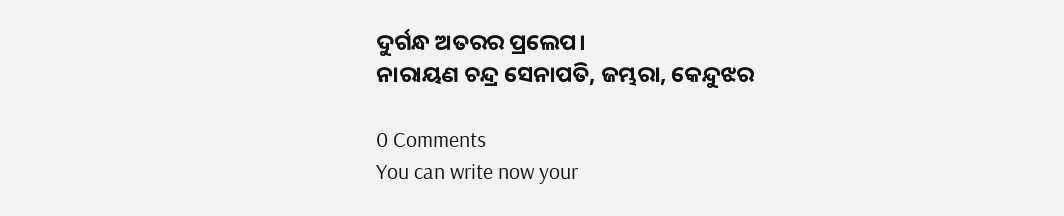ଦୁର୍ଗନ୍ଧ ଅତରର ପ୍ରଲେପ।
ନାରାୟଣ ଚନ୍ଦ୍ର ସେନାପତି, ଜମ୍ଭରା, କେନ୍ଦୁଝର

0 Comments
You can write now your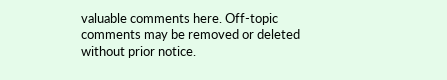valuable comments here. Off-topic comments may be removed or deleted without prior notice.